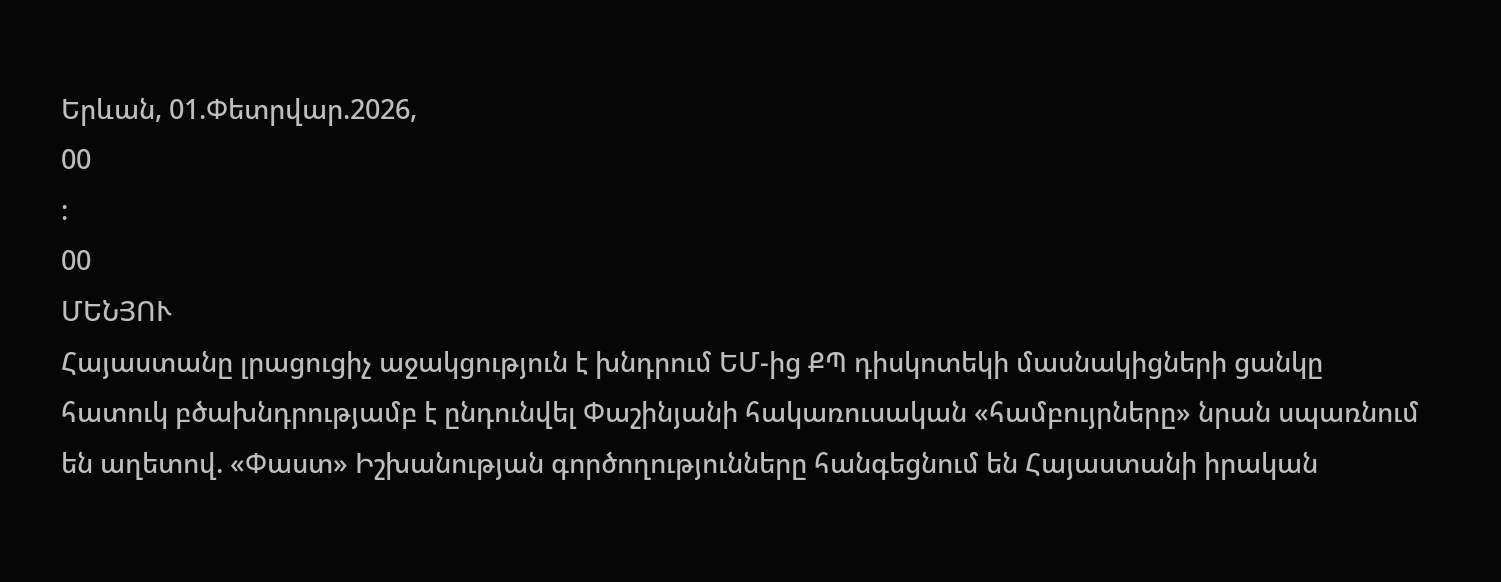Երևան, 01.Փետրվար.2026,
00
:
00
ՄԵՆՅՈՒ
Հայաստանը լրացուցիչ աջակցություն է խնդրում ԵՄ-ից ՔՊ դիսկոտեկի մասնակիցների ցանկը հատուկ բծախնդրությամբ է ընդունվել Փաշինյանի հակառուսական «համբույրները» նրան սպառնում են աղետով. «Փաստ» Իշխանության գործողությունները հանգեցնում են Հայաստանի իրական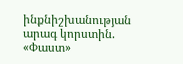ինքնիշխանության արագ կորստին. «Փաստ»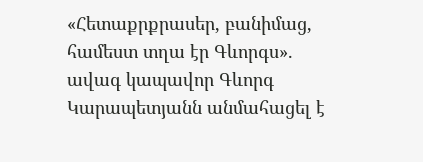«Հետաքրքրասեր, բանիմաց, համեստ տղա էր Գևորգս». ավագ կապավոր Գևորգ Կարապետյանն անմահացել է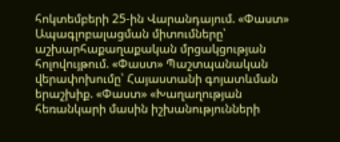հոկտեմբերի 25-ին Վարանդայում. «Փաստ» Ապագլոբալացման միտումները՝ աշխարհաքաղաքական մրցակցության հոլովույթում. «Փաստ» Պաշտպանական վերափոխումը՝ Հայաստանի գոյատևման երաշխիք. «Փաստ» «Խաղաղության հեռանկարի մասին իշխանությունների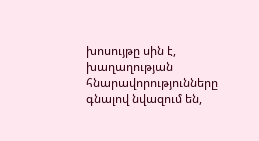խոսույթը սին է, խաղաղության հնարավորությունները գնալով նվազում են,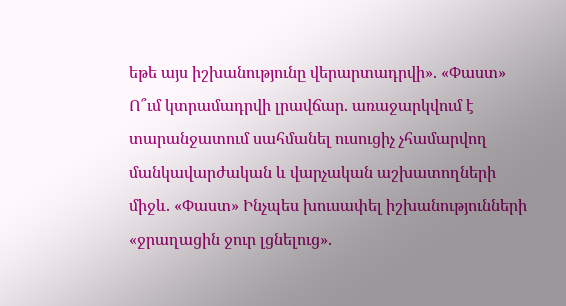եթե այս իշխանությունը վերարտադրվի». «Փաստ» Ո՞ւմ կտրամադրվի լրավճար. առաջարկվում է տարանջատում սահմանել ուսուցիչ չհամարվող մանկավարժական և վարչական աշխատողների միջև. «Փաստ» Ինչպես խուսափել իշխանությունների «ջրաղացին ջուր լցնելուց».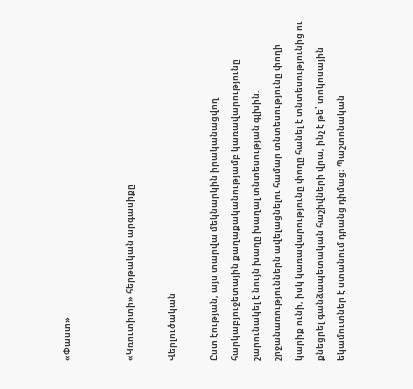«Փաստ»


«Կռուտիտի» հերթական արգասիքը

Վերլուծական

Ըստ էության, այս տարվա մեկնարկին իրականացվող հարկաբյուջետային քաղաքականությամբ կառավարությունը շարունակել է նույն խաղը խաղալ տնտեսության գլխին. շրջանառություններն ավելացնելու համար տնտեսությունը փողի կարիք ունի, իսկ կառավարությունը փողը հանել է տնտեսությունից ու քնեցրել գանձապետական հաշիվների վրա, ինչ է թե՝ տոկոսային եկամուտներ է ստանում դրանց դիմաց։ Պաշտոնական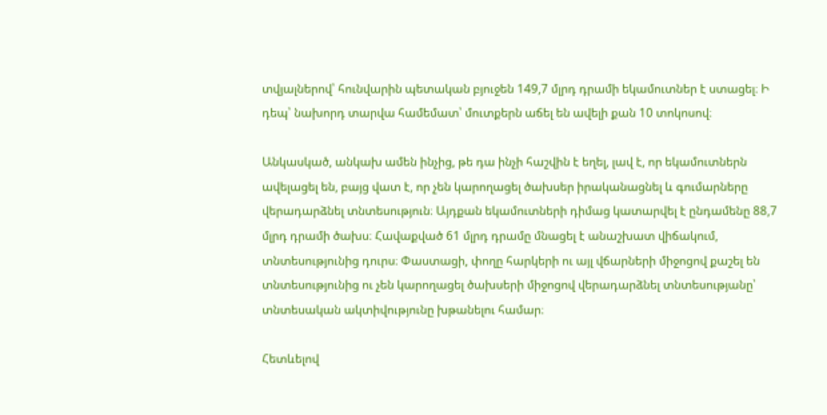տվյալներով՝ հունվարին պետական բյուջեն 149,7 մլրդ դրամի եկամուտներ է ստացել։ Ի դեպ՝ նախորդ տարվա համեմատ՝ մուտքերն աճել են ավելի քան 10 տոկոսով։

Անկասկած, անկախ ամեն ինչից, թե դա ինչի հաշվին է եղել, լավ է, որ եկամուտներն ավելացել են, բայց վատ է, որ չեն կարողացել ծախսեր իրականացնել և գումարները վերադարձնել տնտեսություն։ Այդքան եկամուտների դիմաց կատարվել է ընդամենը 88,7 մլրդ դրամի ծախս։ Հավաքված 61 մլրդ դրամը մնացել է անաշխատ վիճակում, տնտեսությունից դուրս։ Փաստացի, փողը հարկերի ու այլ վճարների միջոցով քաշել են տնտեսությունից ու չեն կարողացել ծախսերի միջոցով վերադարձնել տնտեսությանը՝ տնտեսական ակտիվությունը խթանելու համար։

Հետևելով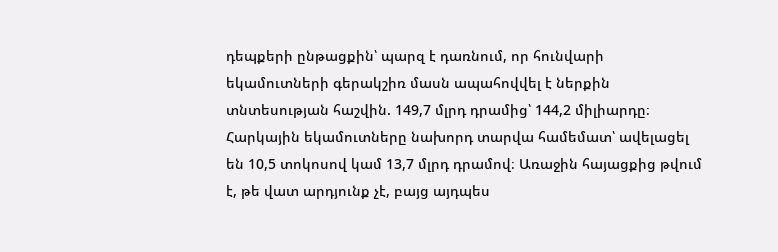դեպքերի ընթացքին՝ պարզ է դառնում, որ հունվարի եկամուտների գերակշիռ մասն ապահովվել է ներքին տնտեսության հաշվին. 149,7 մլրդ դրամից՝ 144,2 միլիարդը։ Հարկային եկամուտները նախորդ տարվա համեմատ՝ ավելացել են 10,5 տոկոսով կամ 13,7 մլրդ դրամով։ Առաջին հայացքից թվում է, թե վատ արդյունք չէ, բայց այդպես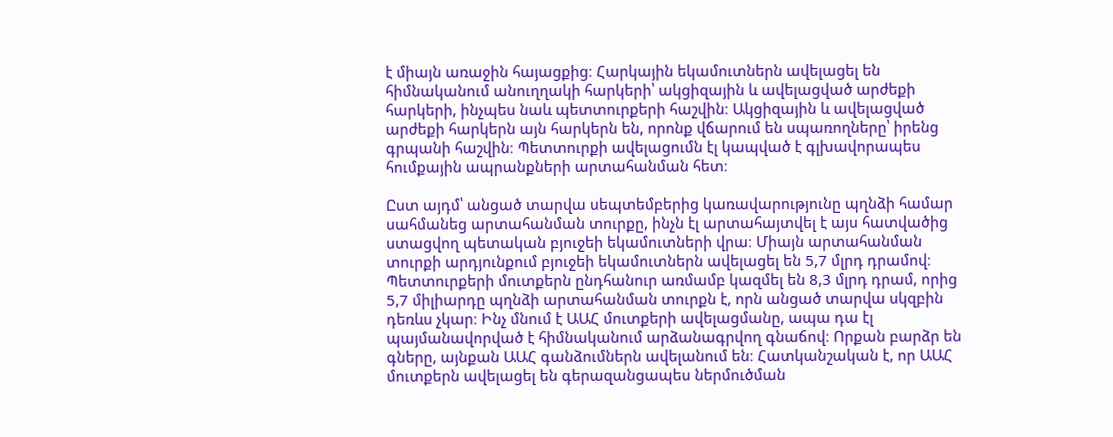է միայն առաջին հայացքից։ Հարկային եկամուտներն ավելացել են հիմնականում անուղղակի հարկերի՝ ակցիզային և ավելացված արժեքի հարկերի, ինչպես նաև պետտուրքերի հաշվին։ Ակցիզային և ավելացված արժեքի հարկերն այն հարկերն են, որոնք վճարում են սպառողները՝ իրենց գրպանի հաշվին։ Պետտուրքի ավելացումն էլ կապված է գլխավորապես հումքային ապրանքների արտահանման հետ։

Ըստ այդմ՝ անցած տարվա սեպտեմբերից կառավարությունը պղնձի համար սահմանեց արտահանման տուրքը, ինչն էլ արտահայտվել է այս հատվածից ստացվող պետական բյուջեի եկամուտների վրա։ Միայն արտահանման տուրքի արդյունքում բյուջեի եկամուտներն ավելացել են 5,7 մլրդ դրամով։ Պետտուրքերի մուտքերն ընդհանուր առմամբ կազմել են 8,3 մլրդ դրամ, որից 5,7 միլիարդը պղնձի արտահանման տուրքն է, որն անցած տարվա սկզբին դեռևս չկար։ Ինչ մնում է ԱԱՀ մուտքերի ավելացմանը, ապա դա էլ պայմանավորված է հիմնականում արձանագրվող գնաճով։ Որքան բարձր են գները, այնքան ԱԱՀ գանձումներն ավելանում են։ Հատկանշական է, որ ԱԱՀ մուտքերն ավելացել են գերազանցապես ներմուծման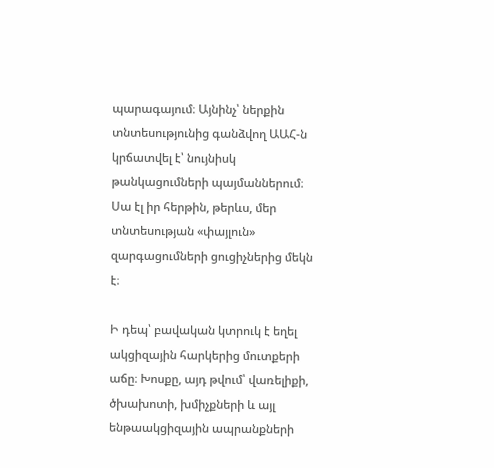պարագայում։ Այնինչ՝ ներքին տնտեսությունից գանձվող ԱԱՀ-ն կրճատվել է՝ նույնիսկ թանկացումների պայմաններում։ Սա էլ իր հերթին, թերևս, մեր տնտեսության «փայլուն» զարգացումների ցուցիչներից մեկն է։

Ի դեպ՝ բավական կտրուկ է եղել ակցիզային հարկերից մուտքերի աճը։ Խոսքը, այդ թվում՝ վառելիքի, ծխախոտի, խմիչքների և այլ ենթաակցիզային ապրանքների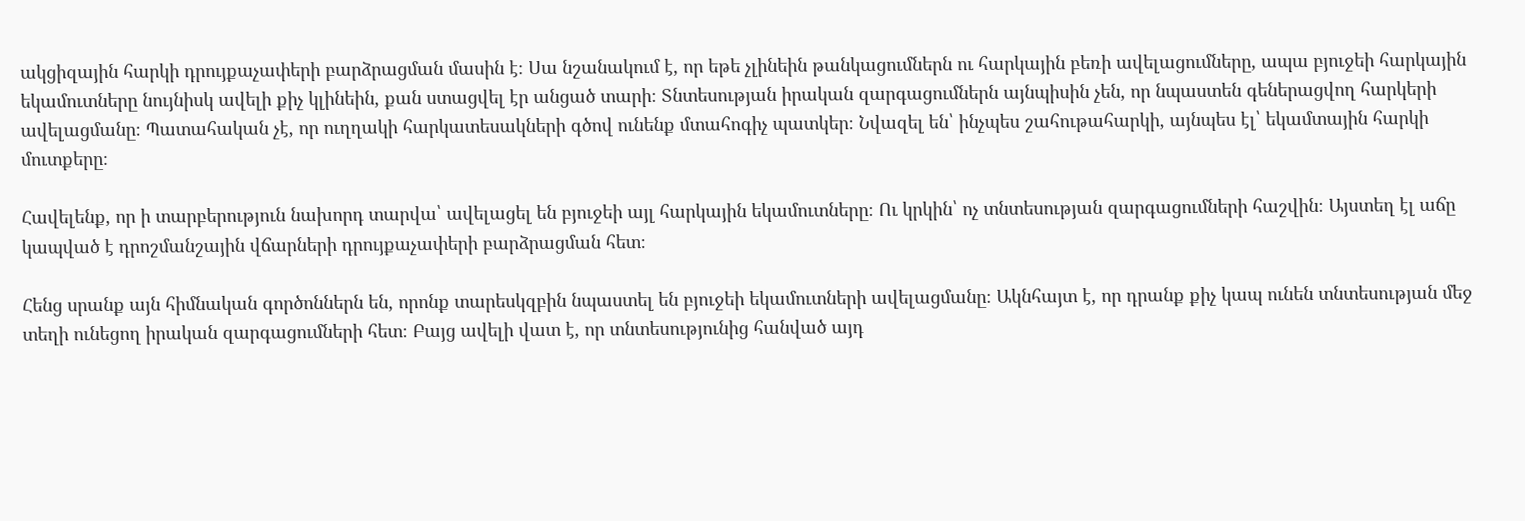ակցիզային հարկի դրույքաչափերի բարձրացման մասին է։ Սա նշանակում է, որ եթե չլինեին թանկացումներն ու հարկային բեռի ավելացումները, ապա բյուջեի հարկային եկամուտները նույնիսկ ավելի քիչ կլինեին, քան ստացվել էր անցած տարի։ Տնտեսության իրական զարգացումներն այնպիսին չեն, որ նպաստեն գեներացվող հարկերի ավելացմանը։ Պատահական չէ, որ ուղղակի հարկատեսակների գծով ունենք մտահոգիչ պատկեր։ Նվազել են՝ ինչպես շահութահարկի, այնպես էլ՝ եկամտային հարկի մուտքերը։

Հավելենք, որ ի տարբերություն նախորդ տարվա՝ ավելացել են բյուջեի այլ հարկային եկամուտները։ Ու կրկին՝ ոչ տնտեսության զարգացումների հաշվին։ Այստեղ էլ աճը կապված է դրոշմանշային վճարների դրույքաչափերի բարձրացման հետ։

Հենց սրանք այն հիմնական գործոններն են, որոնք տարեսկզբին նպաստել են բյուջեի եկամուտների ավելացմանը։ Ակնհայտ է, որ դրանք քիչ կապ ունեն տնտեսության մեջ տեղի ունեցող իրական զարգացումների հետ։ Բայց ավելի վատ է, որ տնտեսությունից հանված այդ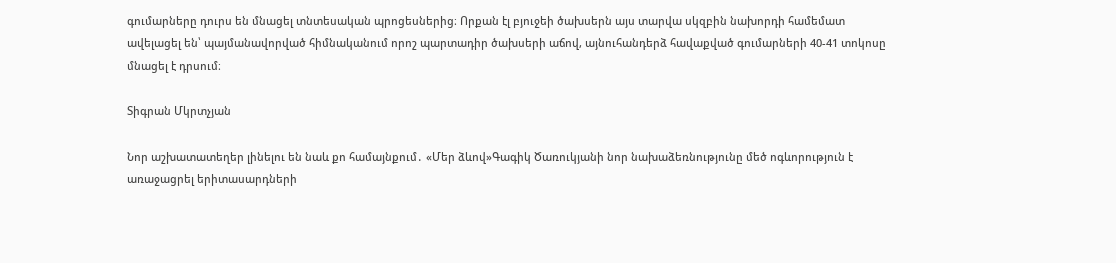գումարները դուրս են մնացել տնտեսական պրոցեսներից։ Որքան էլ բյուջեի ծախսերն այս տարվա սկզբին նախորդի համեմատ ավելացել են՝ պայմանավորված հիմնականում որոշ պարտադիր ծախսերի աճով, այնուհանդերձ հավաքված գումարների 40-41 տոկոսը մնացել է դրսում։

Տիգրան Մկրտչյան

Նոր աշխատատեղեր լինելու են նաև քո համայնքում․ «Մեր ձևով»Գագիկ Ծառուկյանի նոր նախաձեռնությունը մեծ ոգևորություն է առաջացրել երիտասարդների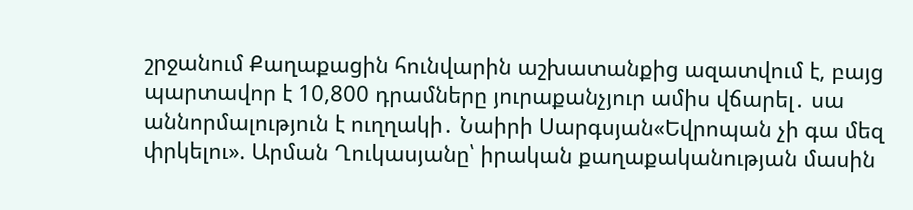շրջանում Քաղաքացին հունվարին աշխատանքից ազատվում է, բայց պարտավոր է 10,800 դրամները յուրաքանչյուր ամիս վճարել․ սա աննորմալություն է ուղղակի․ Նաիրի Սարգսյան«Եվրոպան չի գա մեզ փրկելու». Արման Ղուկասյանը՝ իրական քաղաքականության մասին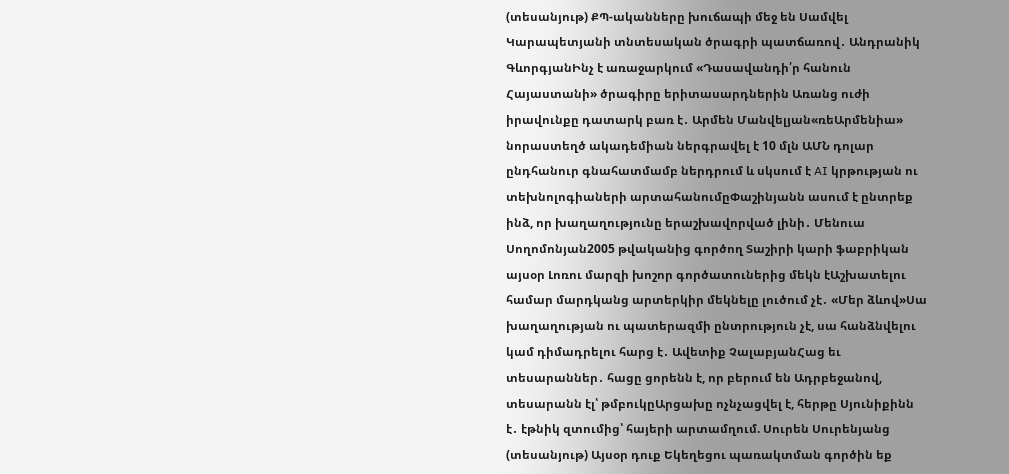(տեսանյութ) ՔՊ-ականները խուճապի մեջ են Սամվել Կարապետյանի տնտեսական ծրագրի պատճառով․ Անդրանիկ ԳևորգյանԻնչ է առաջարկում «Դասավանդի՛ր հանուն Հայաստանի» ծրագիրը երիտասարդներին Առանց ուժի իրավունքը դատարկ բառ է․ Արմեն Մանվելյան«ռեԱրմենիա» նորաստեղծ ակադեմիան ներգրավել է 10 մլն ԱՄՆ դոլար ընդհանուր գնահատմամբ ներդրում և սկսում է AI կրթության ու տեխնոլոգիաների արտահանումըՓաշինյանն ասում է ընտրեք ինձ, որ խաղաղությունը երաշխավորված լինի․ Մենուա Սողոմոնյան2005 թվականից գործող Տաշիրի կարի ֆաբրիկան այսօր Լոռու մարզի խոշոր գործատուներից մեկն էԱշխատելու համար մարդկանց արտերկիր մեկնելը լուծում չէ․ «Մեր ձևով»Սա խաղաղության ու պատերազմի ընտրություն չէ, սա հանձնվելու կամ դիմադրելու հարց է․ Ավետիք ՉալաբյանՀաց եւ տեսարաններ․ հացը ցորենն է, որ բերում են Ադրբեջանով, տեսարանն էլ՝ թմբուկըԱրցախը ոչնչացվել է, հերթը Սյունիքինն է․ էթնիկ զտումից՝ հայերի արտամղում. Սուրեն Սուրենյանց (տեսանյութ) Այսօր դուք Եկեղեցու պառակտման գործին եք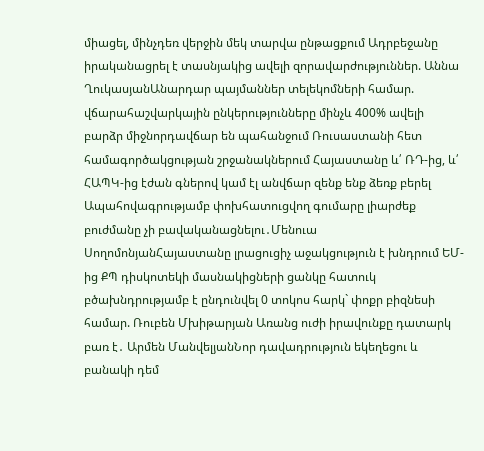միացել, մինչդեռ վերջին մեկ տարվա ընթացքում Ադրբեջանը իրականացրել է տասնյակից ավելի զորավարժություններ. Աննա ՂուկասյանԱնարդար պայմաններ տելեկոմների համար. վճարահաշվարկային ընկերությունները մինչև 400% ավելի բարձր միջնորդավճար են պահանջում Ռուսաստանի հետ համագործակցության շրջանակներում Հայաստանը և՛ ՌԴ-ից, և՛ ՀԱՊԿ-ից էժան գներով կամ էլ անվճար զենք ենք ձեռք բերել Ապահովագրությամբ փոխհատուցվող գումարը լիարժեք բուժմանը չի բավականացնելու․Մենուա ՍողոմոնյանՀայաստանը լրացուցիչ աջակցություն է խնդրում ԵՄ-ից ՔՊ դիսկոտեկի մասնակիցների ցանկը հատուկ բծախնդրությամբ է ընդունվել 0 տոկոս հարկ` փոքր բիզնեսի համար. Ռուբեն Մխիթարյան Առանց ուժի իրավունքը դատարկ բառ է․ Արմեն ՄանվելյանՆոր դավադրություն եկեղեցու և բանակի դեմ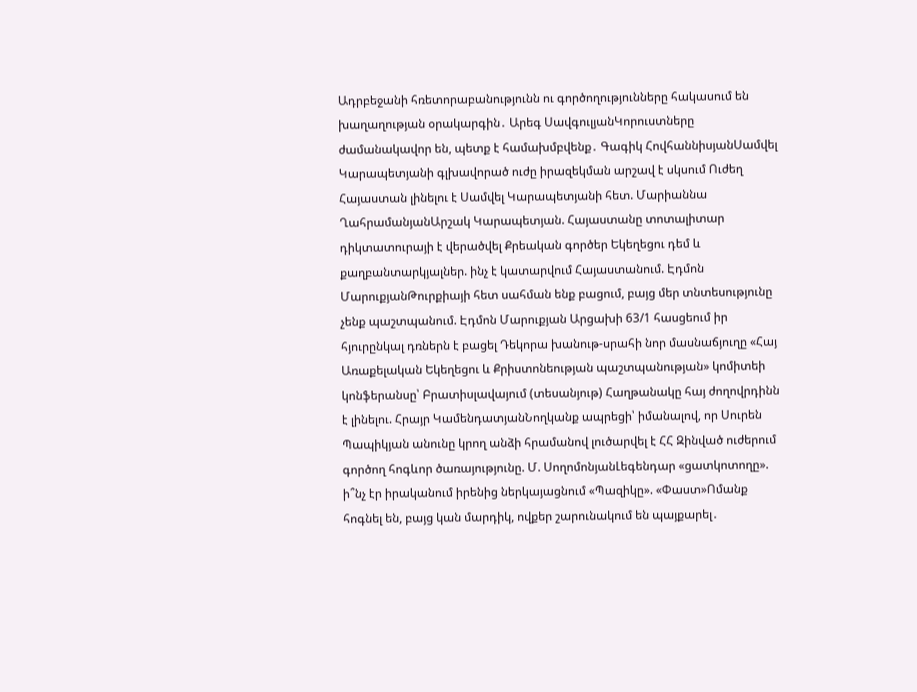Ադրբեջանի հռետորաբանությունն ու գործողությունները հակասում են խաղաղության օրակարգին․ Արեգ ՍավգուլյանԿորուստները ժամանակավոր են, պետք է համախմբվենք․ Գագիկ ՀովհաննիսյանՍամվել Կարապետյանի գլխավորած ուժը իրազեկման արշավ է սկսում Ուժեղ Հայաստան լինելու է Սամվել Կարապետյանի հետ. Մարիաննա ՂահրամանյանԱրշակ Կարապետյան. Հայաստանը տոտալիտար դիկտատուրայի է վերածվել Քրեական գործեր Եկեղեցու դեմ և քաղբանտարկյալներ. ինչ է կատարվում Հայաստանում. Էդմոն ՄարուքյանԹուրքիայի հետ սահման ենք բացում, բայց մեր տնտեսությունը չենք պաշտպանում. Էդմոն Մարուքյան Արցախի 63/1 հասցեում իր հյուրընկալ դռներն է բացել Դեկորա խանութ-սրահի նոր մասնաճյուղը «Հայ Առաքելական Եկեղեցու և Քրիստոնեության պաշտպանության» կոմիտեի կոնֆերանսը՝ Բրատիսլավայում (տեսանյութ) Հաղթանակը հայ ժողովրդինն է լինելու. Հրայր ԿամենդատյանՆողկանք ապրեցի՝ իմանալով, որ Սուրեն Պապիկյան անունը կրող անձի հրամանով լուծարվել է ՀՀ Զինված ուժերում գործող հոգևոր ծառայությունը. Մ. ՍողոմոնյանԼեգենդար «ցատկոտողը». ի՞նչ էր իրականում իրենից ներկայացնում «Պազիկը». «Փաստ»Ոմանք հոգնել են, բայց կան մարդիկ, ովքեր շարունակում են պայքարել․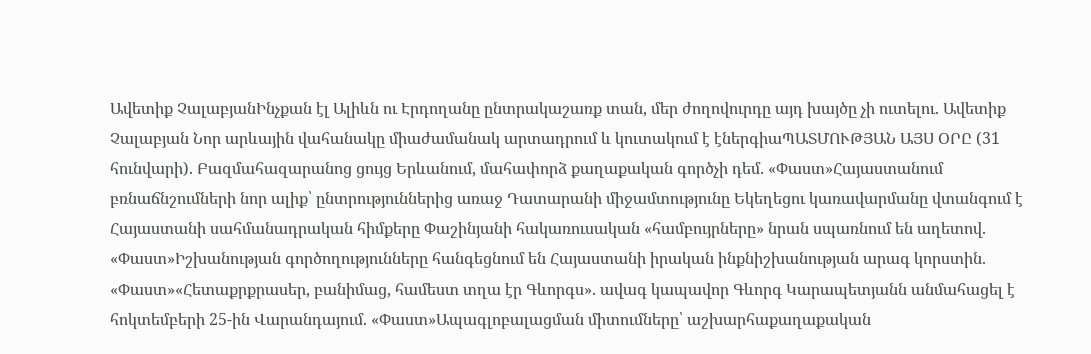Ավետիք ՉալաբյանԻնչքան էլ Ալիևն ու Էրդողանը ընտրակաշառք տան, մեր ժողովուրդը այդ խայծը չի ուտելու. Ավետիք Չալաբյան Նոր արևային վահանակը միաժամանակ արտադրում և կուտակում է էներգիաՊԱՏՄՈՒԹՅԱՆ ԱՅՍ ՕՐԸ (31 հունվարի). Բազմահազարանոց ցույց Երևանում, մահափորձ քաղաքական գործչի դեմ. «Փաստ»Հայաստանում բռնաճնշումների նոր ալիք՝ ընտրություններից առաջ Դատարանի միջամտությունը Եկեղեցու կառավարմանը վտանգում է Հայաստանի սահմանադրական հիմքերը Փաշինյանի հակառուսական «համբույրները» նրան սպառնում են աղետով. «Փաստ»Իշխանության գործողությունները հանգեցնում են Հայաստանի իրական ինքնիշխանության արագ կորստին. «Փաստ»«Հետաքրքրասեր, բանիմաց, համեստ տղա էր Գևորգս». ավագ կապավոր Գևորգ Կարապետյանն անմահացել է հոկտեմբերի 25-ին Վարանդայում. «Փաստ»Ապագլոբալացման միտումները՝ աշխարհաքաղաքական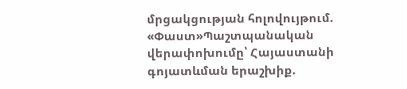մրցակցության հոլովույթում. «Փաստ»Պաշտպանական վերափոխումը՝ Հայաստանի գոյատևման երաշխիք.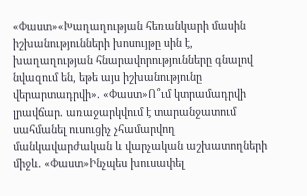«Փաստ»«Խաղաղության հեռանկարի մասին իշխանությունների խոսույթը սին է, խաղաղության հնարավորությունները գնալով նվազում են, եթե այս իշխանությունը վերարտադրվի». «Փաստ»Ո՞ւմ կտրամադրվի լրավճար. առաջարկվում է տարանջատում սահմանել ուսուցիչ չհամարվող մանկավարժական և վարչական աշխատողների միջև. «Փաստ»Ինչպես խուսափել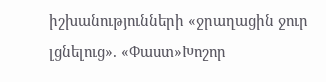իշխանությունների «ջրաղացին ջուր լցնելուց». «Փաստ»Խոշոր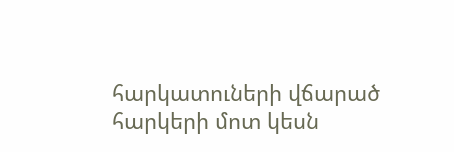հարկատուների վճարած հարկերի մոտ կեսն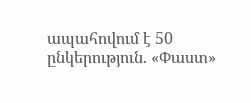ապահովում է 50 ընկերություն. «Փաստ»